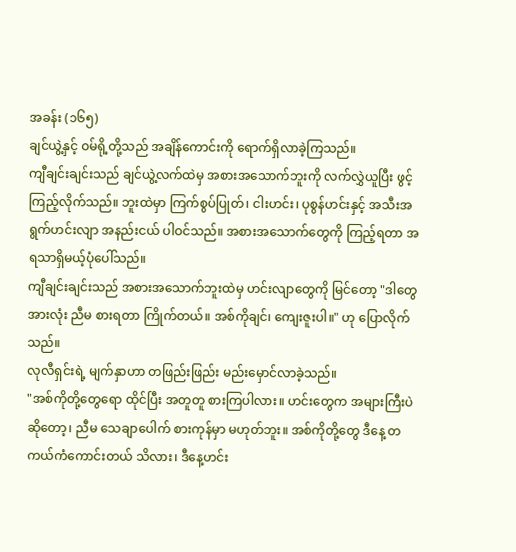အခန်း (၁၆၅)
ချင်ယွဲ့နှင့် ဝမ်ရို့တို့သည် အချိန်ကောင်းကို ရောက်ရှိလာခဲ့ကြသည်။
ကျီချင်းချင်းသည် ချင်ယွဲ့လက်ထဲမှ အစားအသောက်ဘူးကို လက်လွှဲယူပြီး ဖွင့်ကြည့်လိုက်သည်။ ဘူးထဲမှာ ကြက်စွပ်ပြုတ်၊ ငါးဟင်း၊ ပုစွန်ဟင်းနှင့် အသီးအရွက်ဟင်းလျာ အနည်းငယ် ပါဝင်သည်။ အစားအသောက်တွေကို ကြည့်ရတာ အရသာရှိမယ့်ပုံပေါ်သည်။
ကျီချင်းချင်းသည် အစားအသောက်ဘူးထဲမှ ဟင်းလျာတွေကို မြင်တော့ "ဒါတွေအားလုံး ညီမ စားရတာ ကြိုက်တယ်။ အစ်ကိုချင်၊ ကျေးဇူးပါ။" ဟု ပြောလိုက်သည်။
လုလီရှင်းရဲ့ မျက်နှာဟာ တဖြည်းဖြည်း မည်းမှောင်လာခဲ့သည်။
"အစ်ကိုတို့တွေရော ထိုင်ပြီး အတူတူ စားကြပါလား။ ဟင်းတွေက အများကြီးပဲဆိုတော့၊ ညီမ သေချာပေါက် စားကုန်မှာ မဟုတ်ဘူး။ အစ်ကိုတို့တွေ ဒီနေ့ တကယ်ကံကောင်းတယ် သိလား၊ ဒီနေ့ဟင်း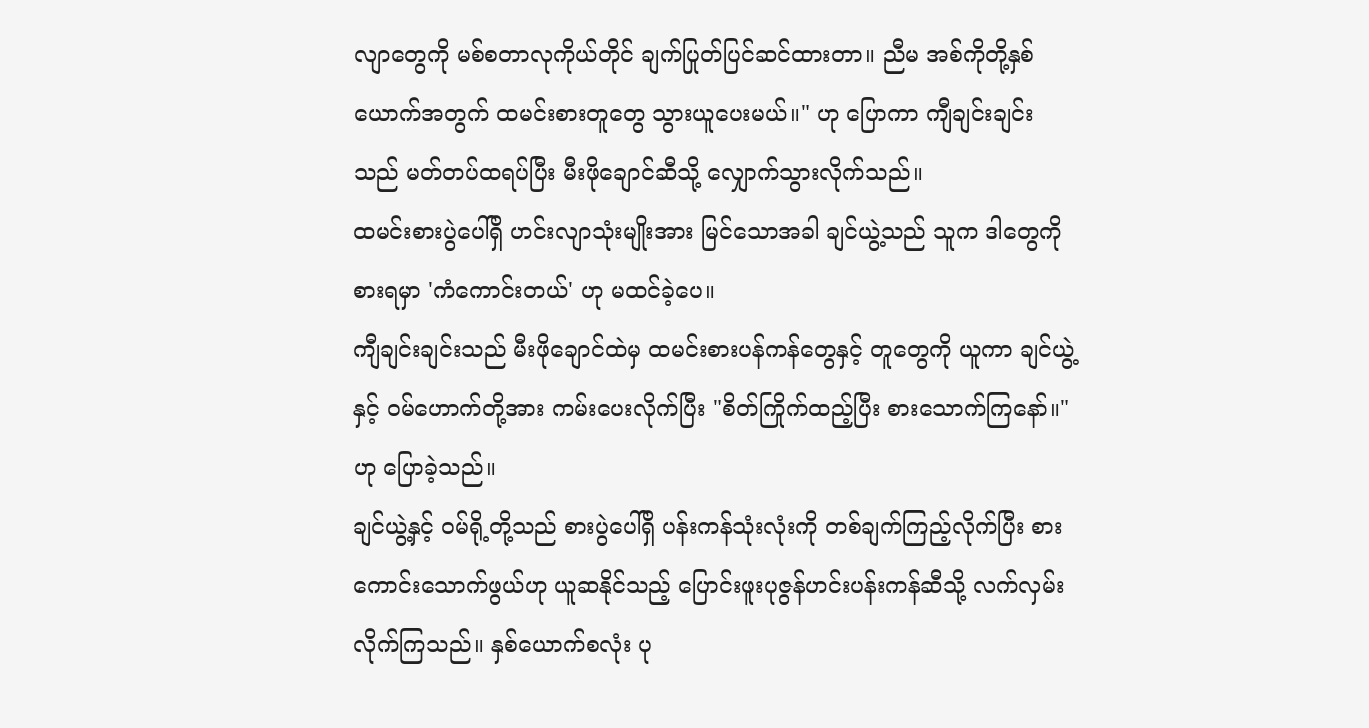လျာတွေကို မစ်စတာလုကိုယ်တိုင် ချက်ပြုတ်ပြင်ဆင်ထားတာ။ ညီမ အစ်ကိုတို့နှစ်ယောက်အတွက် ထမင်းစားတူတွေ သွားယူပေးမယ်။" ဟု ပြောကာ ကျီချင်းချင်းသည် မတ်တပ်ထရပ်ပြီး မီးဖိုချောင်ဆီသို့ လျှောက်သွားလိုက်သည်။
ထမင်းစားပွဲပေါ်ရှိ ဟင်းလျာသုံးမျိုးအား မြင်သောအခါ ချင်ယွဲ့သည် သူက ဒါတွေကို စားရမှာ 'ကံကောင်းတယ်' ဟု မထင်ခဲ့ပေ။
ကျီချင်းချင်းသည် မီးဖိုချောင်ထဲမှ ထမင်းစားပန်ကန်တွေနှင့် တူတွေကို ယူကာ ချင်ယွဲ့နှင့် ဝမ်ဟောက်တို့အား ကမ်းပေးလိုက်ပြီး "စိတ်ကြိုက်ထည့်ပြီး စားသောက်ကြနော်။" ဟု ပြောခဲ့သည်။
ချင်ယွဲ့နှင့် ဝမ်ရို့တို့သည် စားပွဲပေါ်ရှိ ပန်းကန်သုံးလုံးကို တစ်ချက်ကြည့်လိုက်ပြီး စားကောင်းသောက်ဖွယ်ဟု ယူဆနိုင်သည့် ပြောင်းဖူးပုဇွန်ဟင်းပန်းကန်ဆီသို့ လက်လှမ်းလိုက်ကြသည်။ နှစ်ယောက်စလုံး ပု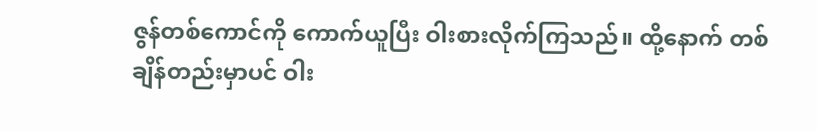ဇွန်တစ်ကောင်ကို ကောက်ယူပြီး ဝါးစားလိုက်ကြသည်။ ထို့နောက် တစ်ချိန်တည်းမှာပင် ဝါး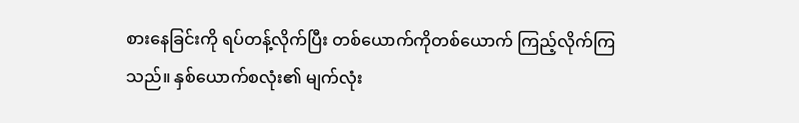စားနေခြင်းကို ရပ်တန့်လိုက်ပြီး တစ်ယောက်ကိုတစ်ယောက် ကြည့်လိုက်ကြသည်။ နှစ်ယောက်စလုံး၏ မျက်လုံး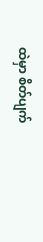ထဲမှာ စိတ်ပျက်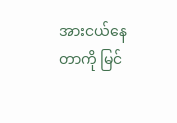အားငယ်နေတာကို မြင်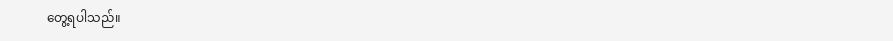တွေ့ရပါသည်။